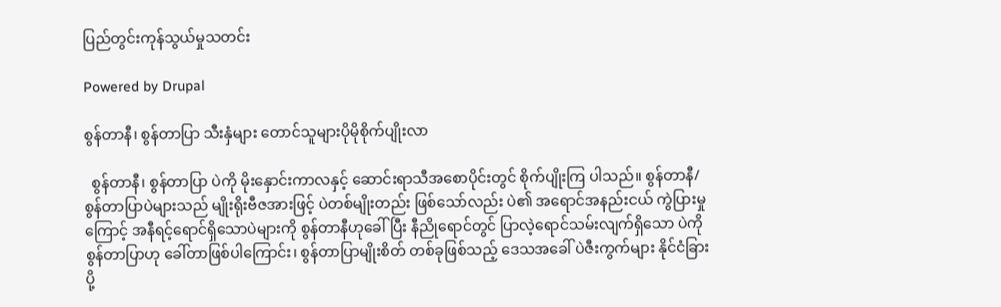ပြည်တွင်းကုန်သွယ်မှုသတင်း

Powered by Drupal

စွန်တာနီ၊ စွန်တာပြာ သီးနှံများ တောင်သူများပိုမိုစိုက်ပျိုးလာ

  စွန်တာနီ၊ စွန်တာပြာ ပဲကို မိုးနှောင်းကာလနှင့် ဆောင်းရာသီအစောပိုင်းတွင် စိုက်ပျိုးကြ ပါသည်။ စွန်တာနီ/ စွန်တာပြာပဲများသည် မျိုးရိုးဗီဇအားဖြင့် ပဲတစ်မျိုးတည်း ဖြစ်သော်လည်း ပဲ၏ အရောင်အနည်းငယ် ကွဲပြားမှုကြောင့် အနီရင့်ရောင်ရှိသောပဲများကို စွန်တာနီဟုခေါ်ပြီး နီညိုရောင်တွင် ပြာလဲ့ရောင်သမ်းလျက်ရှိသော ပဲကို စွန်တာပြာဟု ခေါ်တာဖြစ်ပါကြောင်း၊ စွန်တာပြာမျိုးစိတ် တစ်ခုဖြစ်သည့် ဒေသအခေါ် ပဲဇီးကွက်များ နိုင်ငံခြားပို့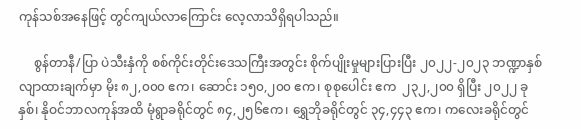ကုန်သစ်အနေဖြင့် တွင်ကျယ်လာကြောင်း လေ့လာသိရှိရပါသည်။

     စွန်တာနီ/ပြာ ပဲသီးနှံကို စစ်ကိုင်းတိုင်းဒေသကြီးအတွင်း စိုက်ပျိုးမှုများပြားပြီး ၂၀၂၂-၂၀၂၃ ဘဏ္ဍာနှစ် လျာထားချက်မှာ မိုး ၈၂,၀၀၀ ဧက၊ ဆောင်း ၁၅၀,၂၀၀ ဧက၊ စုစုပေါင်း ဧက  ၂၃၂,၂၀၀ ရှိပြီး ၂၀၂၂ ခုနှစ်၊ နိုဝင်ဘာလကုန်အထိ မုံရွာခရိုင်တွင် ၈၄,၂၅၆ဧက၊ ရွှေဘိုခရိုင်တွင် ၃၄,၄၄၃ ဧက၊ ကလေးခရိုင်တွင်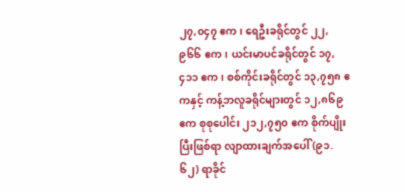၂၇,၀၄၇ ဧက၊ ရေဦးခရိုင်တွင် ၂၂,၉၆၆ ဧက၊ ယင်းမာပင်ခရိုင်တွင် ၁၇,၄၁၁ ဧက၊ စစ်ကိုင်းခရိုင်တွင် ၁၃,၇၅၈ ဧကနှင့် ကန့်ဘလူခရိုင်များတွင် ၁၂,၈၆၉ ဧက စုစုပေါင်း ၂၁၂,၇၅၀ ဧက စိုက်ပျိုးပြီးဖြစ်ရာ လျာထားချက်အပေါ် (၉၁.၆၂) ရာခိုင်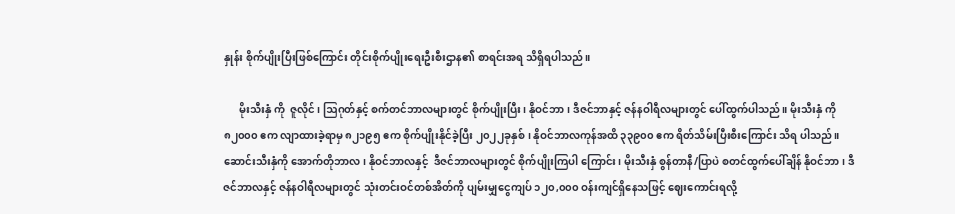နှုန်း စိုက်ပျိုးပြီးဖြစ်ကြောင်း တိုင်းစိုက်ပျိုးရေးဦးစီးဌာန၏ စာရင်းအရ သိရှိရပါသည်။

      မိုးသီးနှံ ကို  ဇူလိုင်၊ ဩဂုတ်နှင့် စက်တင်ဘာလများတွင် စိုက်ပျိုးပြီး၊ နိုဝင်ဘာ၊ ဒီဇင်ဘာနှင့် ဇန်နဝါရီလများတွင် ပေါ်ထွက်ပါသည်။ မိုးသီးနှံ ကို ၈၂၀၀၀ ဧက လျာထားခဲ့ရာမှ ၈၂၁၉၅ ဧက စိုက်ပျိုးနိုင်ခဲ့ပြီး ၂၀၂၂ခုနှစ်၊ နိုဝင်ဘာလကုန်အထိ ၃၃၉၀၀ ဧက ရိတ်သိမ်းပြီးစီးကြောင်း သိရ ပါသည်။ ဆောင်းသီးနှံကို အောက်တိုဘာလ၊ နိုဝင်ဘာလနှင့်  ဒီဇင်ဘာလများတွင် စိုက်ပျိုးကြပါ ကြောင်း၊ မိုးသီးနှံ စွန်တာနီ/ပြာပဲ စတင်ထွက်ပေါ်ချိန် နိုဝင်ဘာ၊ ဒီဇင်ဘာလနှင့် ဇန်နဝါရီလများတွင် သုံးတင်းဝင်တစ်အိတ်ကို ပျမ်းမျှငွေကျပ် ၁၂၀,၀၀၀ ဝန်းကျင်ရှိနေသဖြင့် ဈေးကောင်းရလို့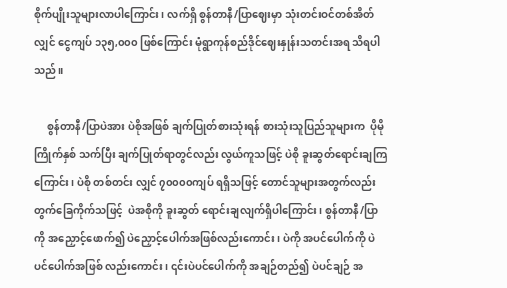စိုက်ပျိုးသူများလာပါကြောင်း၊ လက်ရှိ စွန်တာနီ/ပြာဈေးမှာ သုံးတင်းဝင်တစ်အိတ်လျှင် ငွေကျပ် ၁၃၅,၀၀၀ ဖြစ်ကြောင်း မုံရွာကုန်စည်ဒိုင်ဈေးနှုန်းသတင်းအရ သိရပါသည်။

     စွန်တာနီ/ပြာပဲအား ပဲစိုအဖြစ် ချက်ပြုတ်စားသုံးရန် စားသုံးသူပြည်သူများက  ပိုမိုကြိုက်နှစ် သက်ပြီး ချက်ပြုတ်ရာတွင်လည်း လွယ်ကူသဖြင့် ပဲစို ခူးဆွတ်ရောင်းချကြကြောင်း၊ ပဲစို တစ်တင်း လျှင် ၇၀၀၀၀ကျပ် ရရှိသဖြင့် တောင်သူများအတွက်လည်း တွက်ခြေကိုက်သဖြင့်  ပဲအစိုကို ခူးဆွတ် ရောင်းချလျက်ရှိပါကြောင်း၊ စွန်တာနီ/ပြာကို အညှောင့်ဖောက်၍ ပဲညှောင့်ပေါက်အဖြစ်လည်းကောင်း၊ ပဲကို အပင်ပေါက်ကို ပဲပင်ပေါက်အဖြစ် လည်းကောင်း၊ ၎င်းပဲပင်ပေါက်ကို အချဉ်တည်၍ ပဲပင်ချဉ် အ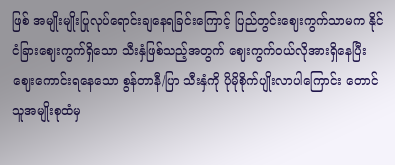ဖြစ် အမျိုးမျိုးပြုလုပ်ရောင်းချနေရခြင်းကြောင့် ပြည်တွင်းဈေးကွက်သာမက နိုင်ငံခြားဈေးကွက်ရှိသော သီးနှံဖြစ်သည့်အတွက် ဈေးကွက်ဝယ်လိုအားရှိနေပြီး ဈေးကောင်းရနေသော စွန်တာနီ/ပြာ သီးနှံကို ပိုမိုစိုက်ပျိုးလာပါကြောင်း တောင်သူအမျိုးစုထံမှ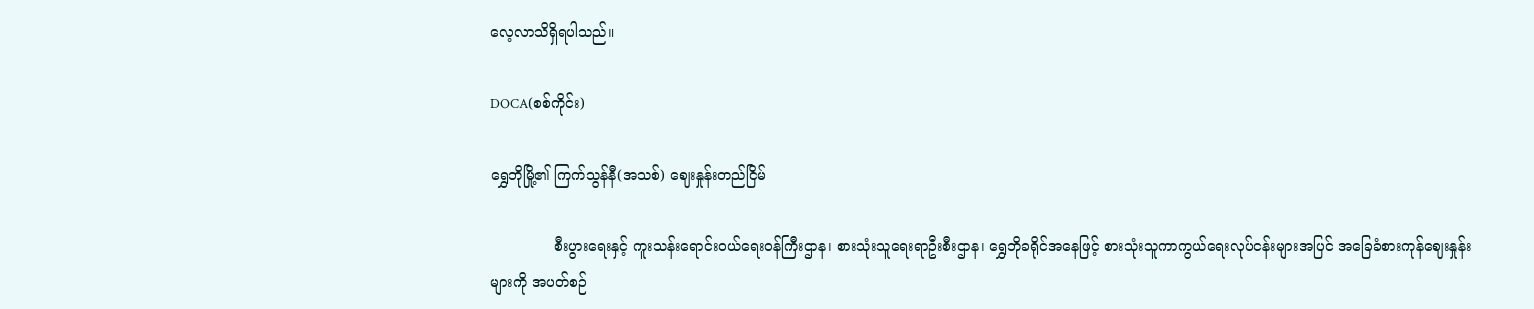လေ့လာသိရှိရပါသည်။

DOCA(စစ်ကိုင်း)

ရွှေဘိုမြို့၏ ကြက်သွန်နီ(အသစ်) ဈေးနှုန်းတည်ငြိမ်

              စီးပွားရေးနှင့် ကူးသန်း‌ရောင်းဝယ်ရေးဝန်ကြီးဌာန၊ စားသုံးသူရေးရာဦးစီးဌာန၊ ရွှေဘိုခရိုင်အနေဖြင့် စားသုံးသူကာကွယ်ရေးလုပ်ငန်းများအပြင် အခြေခံစားကုန်ဈေးနှုန်းများကို အပတ်စဉ်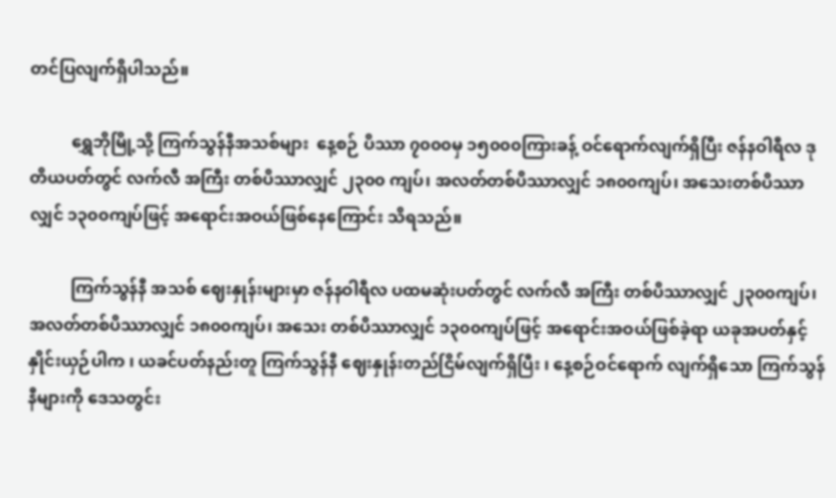တင်ပြလျက်ရှိပါသည်။

          ရွှေဘိုမြို့သို့ ကြက်သွန်နီအသစ်များ  နေ့စဉ် ပိဿာ ၇၀၀၀မှ ၁၅၀၀၀ကြားခန့် ဝင်ရောက်လျက်ရှိပြီး ဇန်နဝါရီလ ဒုတိယပတ်တွင် လက်လီ အကြီး တစ်ပိဿာလျှင် ၂၃၀၀ ကျပ်၊ အလတ်တစ်ပိဿာလျှင် ၁၈၀၀ကျပ်၊ အသေးတစ်ပိဿာလျှင် ၁၃၀၀ကျပ်ဖြင့် အရောင်းအဝယ်ဖြစ်နေကြောင်း သိရသည်။

          ကြက်သွန်နီ အသစ် ဈေးနှုန်းများမှာ ဇန်နဝါရီလ ပထမဆုံးပတ်တွင် လက်လီ အကြီး တစ်ပိဿာလျှင် ၂၃၀၀ကျပ်၊ အလတ်တစ်ပိဿာလျှင် ၁၈၀၀ကျပ်၊ အသေး တစ်ပိဿာလျှင် ၁၃၀၀ကျပ်ဖြင့် အရောင်းအဝယ်ဖြစ်ခဲ့ရာ ယခုအပတ်နှင့် နှိုင်းယှဉ်ပါက ၊ ယခင်ပတ်နည်းတူ ကြက်သွန်နီ ဈေးနှုန်းတည်ငြိမ်လျက်ရှိပြီး ၊ နေ့စဉ်ဝင်ရောက် လျက်ရှိသော ကြက်သွန်နီများကို ဒေသတွင်း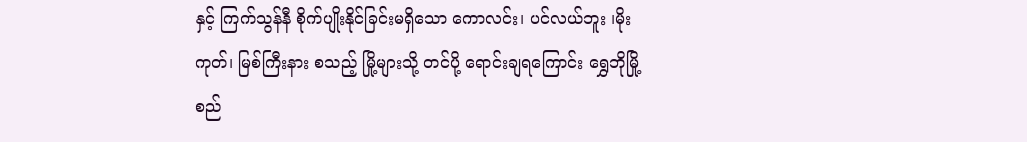နှင့် ကြက်သွန်နီ စိုက်ပျိုးနိုင်ခြင်းမရှိသော ကောလင်း၊ ပင်လယ်ဘူး ၊မိုးကုတ်၊ မြစ်ကြီးနား စသည့် မြို့များသို့ တင်ပို့ ရောင်းချရကြောင်း ရွှေဘိုမြို့ စည်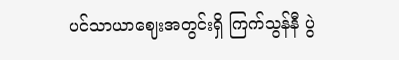ပင်သာယာဈေးအတွင်းရှိ ကြက်သွန်နီ ပွဲ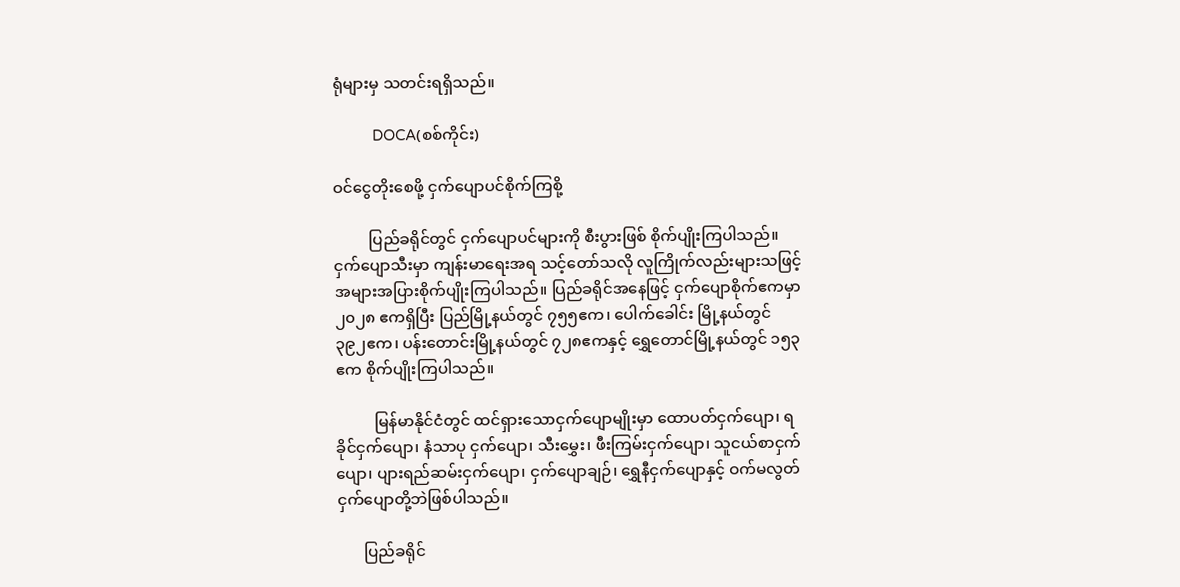ရုံများမှ သတင်းရရှိသည်။

          DOCA(စစ်ကိုင်း)

ဝင်ငွေတိုးစေဖို့ ငှက်ပျောပင်စိုက်ကြစို့

         ပြည်ခရိုင်တွင် ငှက်ပျောပင်များကို စီးပွားဖြစ် စိုက်ပျိုးကြပါသည်။ ငှက်ပျောသီးမှာ ကျန်းမာရေးအရ သင့်တော်သလို လူကြိုက်လည်းများသဖြင့် အများအပြားစိုက်ပျိုးကြပါသည်။ ပြည်ခရိုင်အနေဖြင့် ငှက်ပျောစိုက်ဧကမှာ ၂၀၂၈ ဧကရှိပြီး ပြည်မြို့နယ်တွင် ၇၅၅ဧက၊ ပေါက်ခေါင်း မြို့နယ်တွင် ၃၉၂ဧက၊ ပန်းတောင်းမြို့နယ်တွင် ၇၂၈ဧကနှင့် ရွှေတောင်မြို့နယ်တွင် ၁၅၃ဧက စိုက်ပျိုးကြပါသည်။

          မြန်မာနိုင်ငံတွင် ထင်ရှားသောငှက်ပျောမျိုးမှာ ထောပတ်ငှက်ပျော၊ ရခိုင်ငှက်ပျော၊ နံသာပု ငှက်ပျော၊ သီးမွှေး၊ ဖီးကြမ်းငှက်ပျော၊ သူငယ်စာငှက်ပျော၊ ပျားရည်ဆမ်းငှက်ပျော၊ ငှက်ပျောချဉ်၊ ရွှေနီငှက်ပျောနှင့် ဝက်မလွတ်ငှက်ပျောတို့ဘဲဖြစ်ပါသည်။

       ပြည်ခရိုင်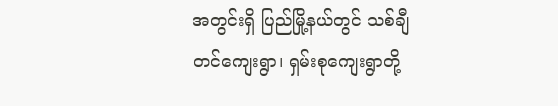အတွင်းရှိ ပြည်မြို့နယ်တွင် သစ်ချီတင်ကျေးရွာ၊ ရှမ်းစုကျေးရွာတို့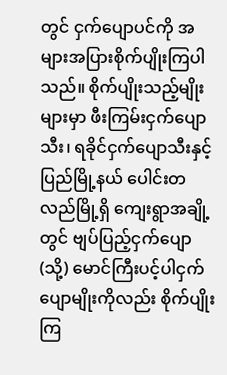တွင် ငှက်ပျောပင်ကို အများအပြားစိုက်ပျိုးကြပါသည်။ စိုက်ပျိုးသည့်မျိုးများမှာ ဖီးကြမ်းငှက်ပျောသီး၊ ရခိုင်ငှက်ပျောသီးနှင့် ပြည်မြို့နယ် ပေါင်းတလည်မြို့ရှိ ကျေးရွာအချို့တွင် ဗျပ်ပြည့်ငှက်ပျော (သို့) မောင်ကြီးပင့်ပါငှက်ပျောမျိုးကိုလည်း စိုက်ပျိုးကြ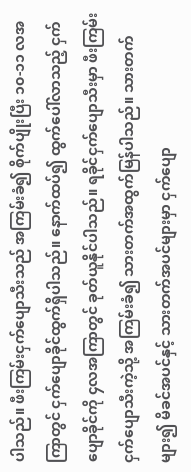ပါသည်။ ဖီးကြမ်းငှက်ပျောသီးသည် အကြမ်းခံ၍ စိုက်ပျိုးပြီး ၁၀-၁၁ လအကြာတွင် ငှက်ပျောခိုင်ထွက်ရှိပါသည်။ နောက်ထပ်၍ ထွက်ပေါ်လာသည့် ငှက်ပျောခိုင်ကို ၄လအကြာတွင် ခုတ်ယူနိုင်ပါသည်။ ရခိုင်ငှက်ပျောသီးမှာ ဖီးကြမ်းငှက်ပျောသီးကဲ့သို့ အကြမ်းခံ၍ သားတက်အထွက်မြန်ပါသည်။ သားတက်များ၍ မိခင်အပင်နှင့် သားတက်အပင်များမှာ ငှက်ပျော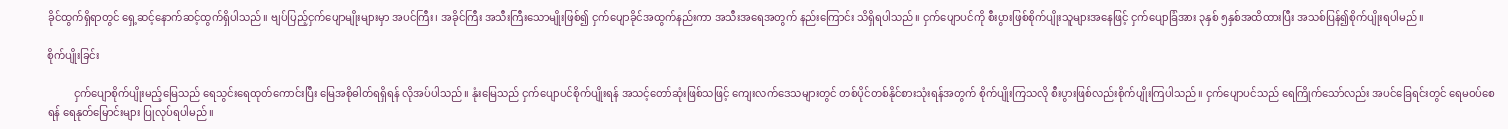ခိုင်ထွက်ရှိရာတွင် ရှေ့ဆင့်နောက်ဆင့်ထွက်ရှိပါသည်။ ဗျပ်ပြည့်ငှက်ပျောမျိုးများမှာ အပင်ကြီး၊ အခိုင်ကြီး အသီးကြီးသောမျိုးဖြစ်၍ ငှက်ပျောခိုင်အထွက်နည်းကာ အသီးအရေအတွက် နည်းကြောင်း သိရှိရပါသည်။ ငှက်ပျောပင်ကို စီးပွားဖြစ်စိုက်ပျိုးသူများအနေဖြင့် ငှက်ပျောခြံအား ၃နှစ် ၅နှစ်အထိထားပြီး အသစ်ပြန်၍စိုက်ပျိုးရပါမည်။

စိုက်ပျိုးခြင်း

          ငှက်ပျောစိုက်ပျိုးမည့်မြေသည် ရေသွင်းရေထုတ်ကောင်းပြီး မြေအစိုဓါတ်ရရှိရန် လိုအပ်ပါသည်။ နုံးမြေသည် ငှက်ပျောပင်စိုက်ပျိုးရန် အသင့်တော်ဆုံးဖြစ်သဖြင့် ကျေးလက်ဒေသများတွင် တစ်ပိုင်တစ်နိုင်စားသုံးရန်အတွက် စိုက်ပျိုးကြသလို စီးပွားဖြစ်လည်းစိုက်ပျိုးကြပါသည်။ ငှက်ပျောပင်သည် ရေကြိုက်သော်လည်း အပင်ခြေရင်းတွင် ရေမဝပ်စေရန် ရေနုတ်မြောင်းများ ပြုလုပ်ရပါမည်။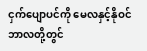ငှက်ပျောပင်ကို မေလနှင့်နိုဝင်ဘာလတို့တွင်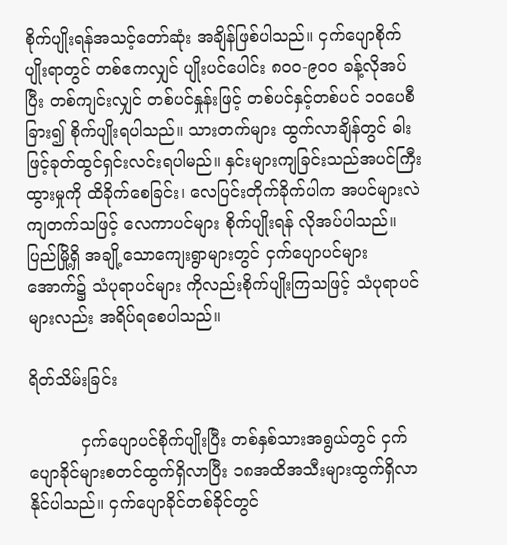စိုက်ပျိုးရန်အသင့်တော်ဆုံး အချိန်ဖြစ်ပါသည်။ ငှက်ပျောစိုက်ပျိုးရာတွင် တစ်ဧကလျှင် ပျိုးပင်ပေါင်း ၈၀၀-၉၀၀ ခန့်လိုအပ်ပြီး တစ်ကျင်းလျှင် တစ်ပင်နှုန်းဖြင့် တစ်ပင်နှင့်တစ်ပင် ၁၀ပေစီခြား၍ စိုက်ပျိုးရပါသည်။ သားတက်များ ထွက်လာချိန်တွင် ဓါးဖြင့်ခုတ်ထွင်ရှင်းလင်းရပါမည်။ နှင်းများကျခြင်းသည်အပင်ကြီးထွားမှုကို ထိခိုက်စေခြင်း၊ လေပြင်းတိုက်ခိုက်ပါက အပင်များလဲကျတက်သဖြင့် လေကာပင်များ စိုက်ပျိုးရန် လိုအပ်ပါသည်။ ပြည်မြို့ရှိ အချို့သောကျေးရွာများတွင် ငှက်ပျောပင်များအောက်၌ သံပုရာပင်များ ကိုလည်းစိုက်ပျိုးကြသဖြင့် သံပုရာပင်များလည်း အရိပ်ရစေပါသည်။

ရိတ်သိမ်းခြင်း

          ငှက်ပျောပင်စိုက်ပျိုးပြီး တစ်နှစ်သားအရွယ်တွင် ငှက်ပျောခိုင်များစတင်ထွက်ရှိလာပြီး ၁၈အထိအသီးများထွက်ရှိလာနိုင်ပါသည်။ ငှက်ပျောခိုင်တစ်ခိုင်တွင်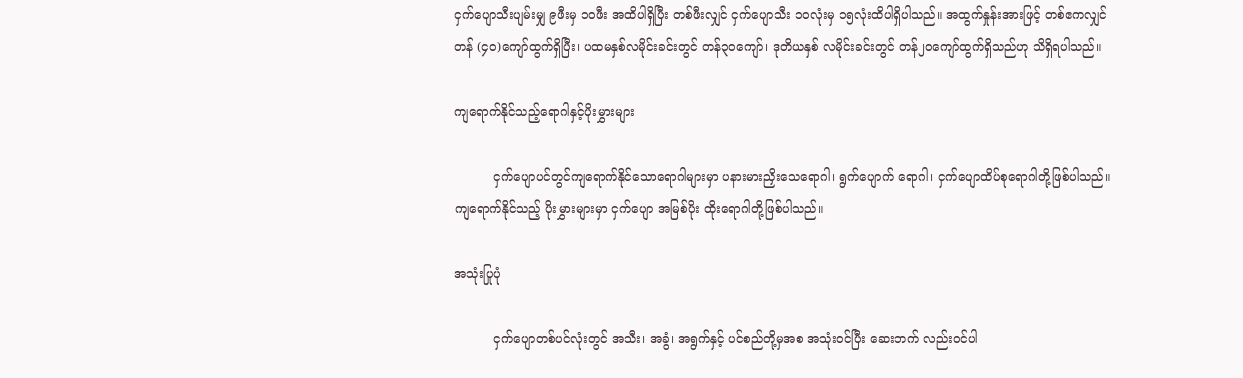ငှက်ပျောသီးပျမ်းမျှ ၉ဖီးမှ ၁၀ဖီး အထိပါရှိပြီး တစ်ဖီးလျှင် ငှက်ပျောသီး ၁၀လုံးမှ ၁၅လုံးထိပါရှိပါသည်။ အထွက်နှုန်းအားဖြင့် တစ်ဧကလျှင် တန် (၄၀)ကျော်ထွက်ရှိပြီး၊ ပထမနှစ်လမိုင်းခင်းတွင် တန်၃၀ကျော်၊ ဒုတိယနှစ် လမိုင်းခင်းတွင် တန်၂၀ကျော်ထွက်ရှိသည်ဟု သိရှိရပါသည်။

ကျရောက်နိုင်သည့်ရောဂါနှင့်ပိုးမွှားများ

          ငှက်ပျောပင်တွင်ကျရောက်နိုင်သောရောဂါများမှာ ပနားမားညှိးသေရောဂါ၊ ရွက်ပျောက် ရောဂါ၊ ငှက်ပျောထိပ်စုရောဂါတို့ဖြစ်ပါသည်။ ကျရောက်နိုင်သည့် ပိုးမွှားများမှာ ငှက်ပျော အမြစ်ပိုး ထိုးရောဂါတို့ဖြစ်ပါသည်။

အသုံးပြုပုံ

          ငှက်ပျောတစ်ပင်လုံးတွင် အသီး၊ အခွံ၊ အရွက်နှင့် ပင်စည်တို့မှအစ အသုံးဝင်ပြီး ဆေးဘက် လည်းဝင်ပါ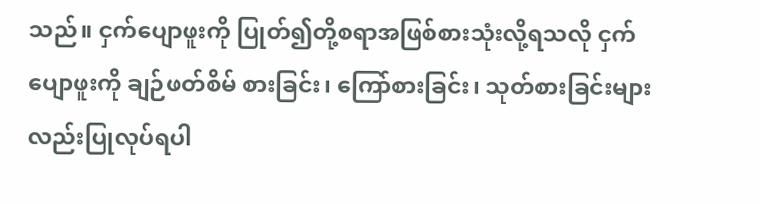သည်။ ငှက်ပျောဖူးကို ပြုတ်၍တို့စရာအဖြစ်စားသုံးလို့ရသလို ငှက်ပျောဖူးကို ချဉ်ဖတ်စိမ် စားခြင်း၊ ကြော်စားခြင်း၊ သုတ်စားခြင်းများလည်းပြုလုပ်ရပါ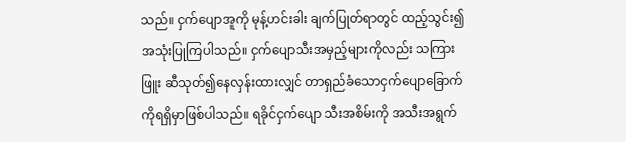သည်။ ငှက်ပျောအူကို မုန့်ဟင်းခါး ချက်ပြုတ်ရာတွင် ထည့်သွင်း၍ အသုံးပြုကြပါသည်။ ငှက်ပျောသီးအမှည့်များကိုလည်း သကြားဖြူး ဆီသုတ်၍နေလှန်းထားလျှင် တာရှည်ခံသောငှက်ပျောခြောက်ကိုရရှိမှာဖြစ်ပါသည်။ ရခိုင်ငှက်ပျော သီးအစိမ်းကို အသီးအရွက်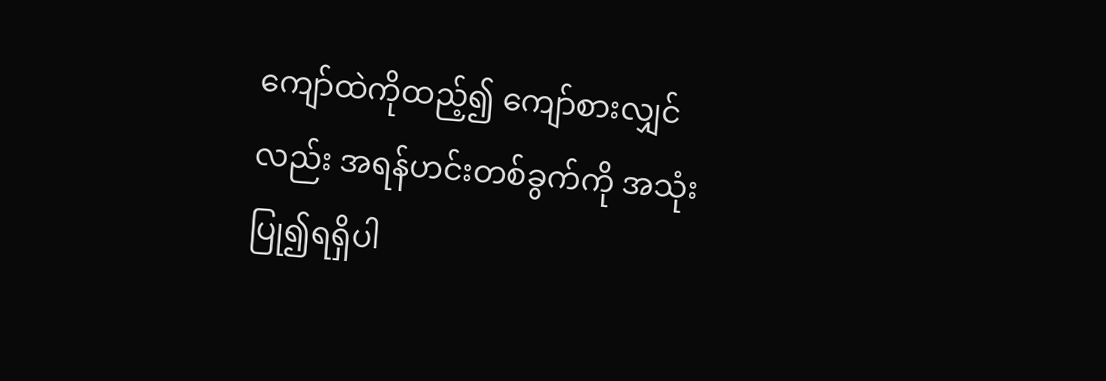ကျော်ထဲကိုထည့်၍ ကျော်စားလျှင်လည်း အရန်ဟင်းတစ်ခွက်ကို အသုံးပြု၍ရရှိပါ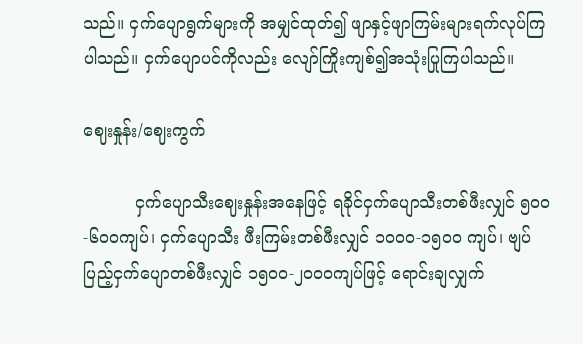သည်။ ငှက်ပျောရွက်များကို အမျှင်ထုတ်၍ ဖျာနှင့်ဖျာကြမ်းများရက်လုပ်ကြပါသည်။ ငှက်ပျောပင်ကိုလည်း လျော်ကြိုးကျစ်၍အသုံးပြုကြပါသည်။

ဈေးနှုန်း/ဈေးကွက်

          ငှက်ပျောသီးဈေးနှုန်းအနေဖြင့် ရခိုင်ငှက်ပျောသီးတစ်ဖီးလျှင် ၅၀၀-၆၀၀ကျပ်၊ ငှက်ပျောသီး ဖီးကြမ်းတစ်ဖီးလျှင် ၁၀၀၀-၁၅၀၀ ကျပ်၊ ဗျပ်ပြည့်ငှက်ပျောတစ်ဖီးလျှင် ၁၅၀၀-၂၀၀၀ကျပ်ဖြင့် ရောင်းချလျှက်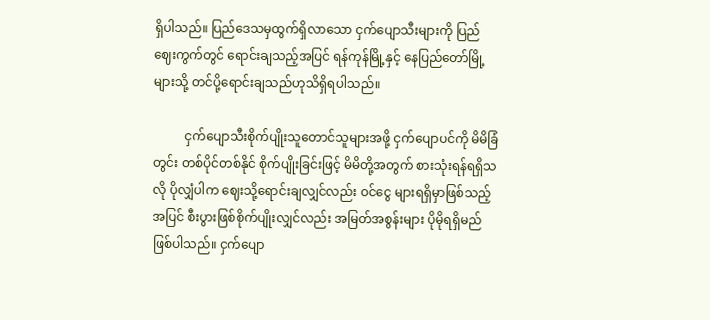ရှိပါသည်။ ပြည်ဒေသမှထွက်ရှိလာသော ငှက်ပျောသီးများကို ပြည်ဈေးကွက်တွင် ရောင်းချသည့်အပြင် ရန်ကုန်မြို့နှင့် နေပြည်တော်မြို့များသို့ တင်ပို့ရောင်းချသည်ဟုသိရှိရပါသည်။

          ငှက်ပျောသီးစိုက်ပျိုးသူတောင်သူများအဖို့ ငှက်ပျောပင်ကို မိမိခြံတွင်း တစ်ပိုင်တစ်နိုင် စိုက်ပျိုးခြင်းဖြင့် မိမိတို့အတွက် စားသုံးရန်ရရှိသလို ပိုလျှံပါက ဈေးသို့ရောင်းချလျှင်လည်း ဝင်ငွေ များရရှိမှာဖြစ်သည့်အပြင် စီးပွားဖြစ်စိုက်ပျိုးလျှင်လည်း အမြတ်အစွန်းများ ပိုမိုရရှိမည်ဖြစ်ပါသည်။ ငှက်ပျော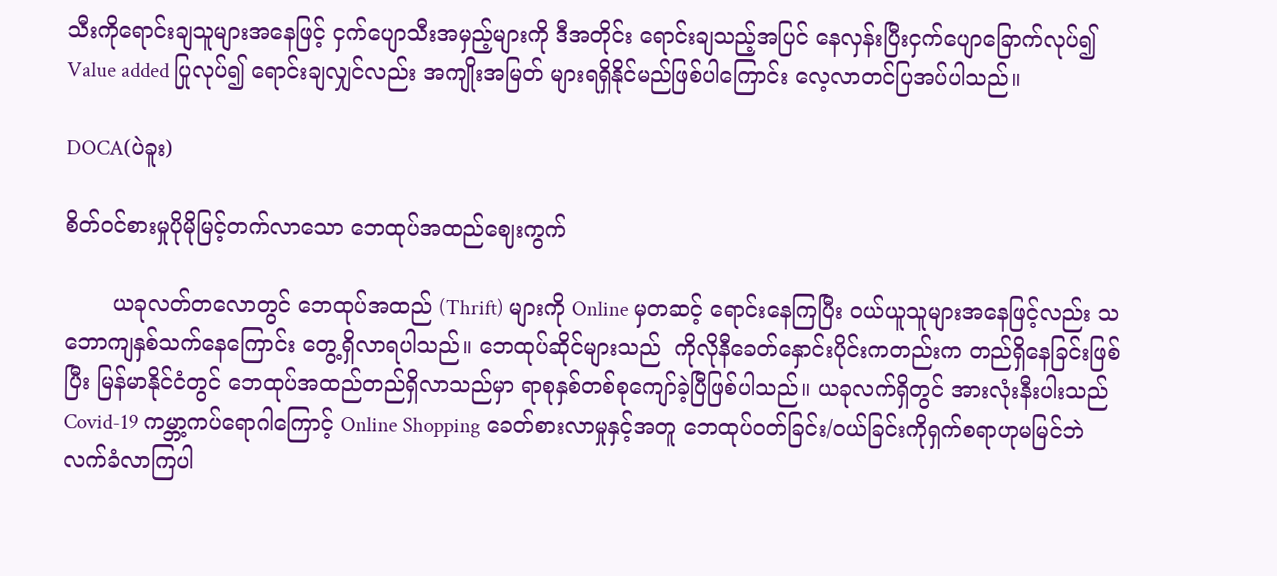သီးကိုရောင်းချသူများအနေဖြင့် ငှက်ပျောသီးအမှည့်များကို ဒီအတိုင်း ရောင်းချသည့်အပြင် နေလှန်းပြီးငှက်ပျောခြောက်လုပ်၍ Value added ပြုလုပ်၍ ရောင်းချလျှင်လည်း အကျိုးအမြတ် များရရှိနိုင်မည်ဖြစ်ပါကြောင်း လေ့လာတင်ပြအပ်ပါသည်။

DOCA(ပဲခူး)

စိတ်ဝင်စားမှုပိုမိုမြင့်တက်လာသော ဘေထုပ်အထည်ဈေးကွက်

       ယခုလတ်တလောတွင် ဘေထုပ်အထည် (Thrift) များကို Online မှတဆင့် ရောင်းနေကြပြီး ဝယ်ယူသူများအနေဖြင့်လည်း သဘောကျနှစ်သက်နေကြောင်း တွေ့ရှိလာရပါသည်။ ဘေထုပ်ဆိုင်များသည်  ကိုလိုနီခေတ်နှောင်းပိုင်းကတည်းက တည်ရှိနေခြင်းဖြစ်ပြီး မြန်မာနိုင်ငံတွင် ဘေထုပ်အထည်တည်ရှိလာသည်မှာ ရာစုနှစ်တစ်စုကျော်ခဲ့ပြီဖြစ်ပါသည်။ ယခုလက်ရှိတွင် အားလုံးနီးပါးသည် Covid-19 ကမ္ဘာ့ကပ်ရောဂါကြောင့် Online Shopping ခေတ်စားလာမှုနှင့်အတူ ဘေထုပ်ဝတ်ခြင်း/ဝယ်ခြင်းကိုရှက်စရာဟုမမြင်ဘဲ လက်ခံလာကြပါ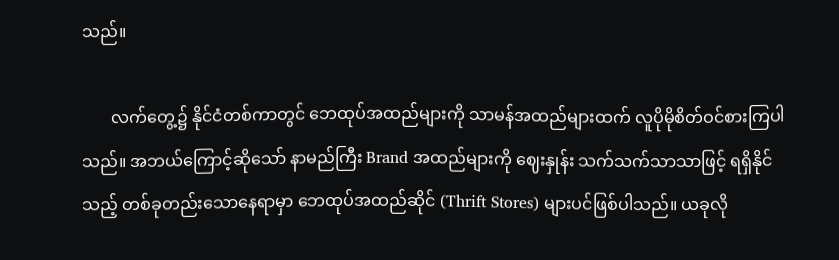သည်။

       လက်တွေ့၌ နိုင်ငံတစ်ကာတွင် ဘေထုပ်အထည်များကို သာမန်အထည်များထက် လူပိုမိုစိတ်ဝင်စားကြပါသည်။ အဘယ်ကြောင့်ဆိုသော် နာမည်ကြီး Brand အထည်များကို ဈေးနှုန်း သက်သက်သာသာဖြင့် ရရှိနိုင်သည့် တစ်ခုတည်းသောနေရာမှာ ဘေထုပ်အထည်ဆိုင် (Thrift Stores) များပင်ဖြစ်ပါသည်။ ယခုလို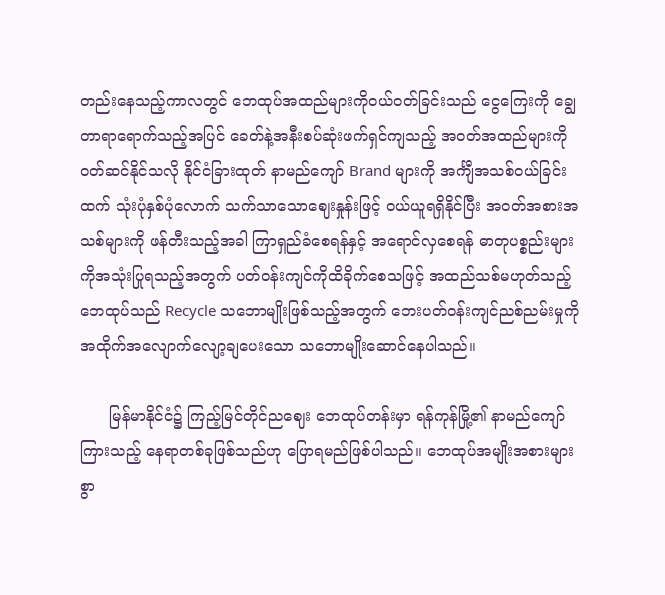တည်းနေသည့်ကာလတွင် ဘေထုပ်အထည်များကိုဝယ်ဝတ်ခြင်းသည် ငွေကြေးကို ချွေတာရာရောက်သည့်အပြင် ခေတ်နဲ့အနီးစပ်ဆုံးဖက်ရှင်ကျသည့် အဝတ်အထည်များကို ဝတ်ဆင်နိုင်သလို နိုင်ငံခြားထုတ် နာမည်ကျော် Brand များကို အင်္ကျီအသစ်ဝယ်ခြင်းထက် သုံးပုံနှစ်ပုံလောက် သက်သာသောဈေးနှုန်းဖြင့် ဝယ်ယူရရှိနိုင်ပြီး အဝတ်အစားအသစ်များကို ဖန်တီးသည့်အခါ ကြာရှည်ခံစေရန်နှင့် အရောင်လှစေရန် ဓာတုပစ္စည်းများကိုအသုံးပြုရသည့်အတွက် ပတ်ဝန်းကျင်ကိုထိခိုက်စေသဖြင့် အထည်သစ်မဟုတ်သည့် ဘေထုပ်သည် Recycle သဘောမျိုးဖြစ်သည့်အတွက် ဘေးပတ်ဝန်းကျင်ညစ်ညမ်းမှုကို အထိုက်အလျောက်လျော့ချပေးသော သဘောမျိုးဆောင်နေပါသည်။

      မြန်မာနိုင်ငံ၌ ကြည့်မြင်တိုင်ညဈေး ဘေထုပ်တန်းမှာ ရန်ကုန်မြို့၏ နာမည်ကျော်ကြားသည့် နေရာတစ်ခုဖြစ်သည်ဟု ပြောရမည်ဖြစ်ပါသည်။ ဘေထုပ်အမျိုးအစားများစွာ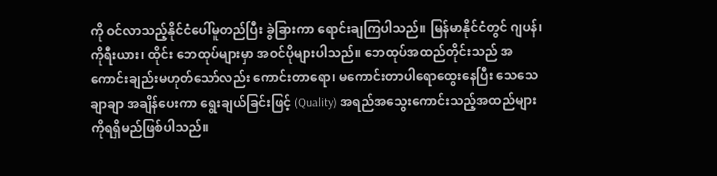ကို ဝင်လာသည့်နိုင်ငံပေါ်မူတည်ပြီး ခွဲခြားကာ ရောင်းချကြပါသည်။ မြန်မာနိုင်ငံတွင် ဂျပန်၊ ကိုရီးယား၊ ထိုင်း ဘေထုပ်များမှာ အဝင်ပိုများပါသည်။ ဘေထုပ်အထည်တိုင်းသည် အကောင်းချည်းမဟုတ်သော်လည်း ကောင်းတာရော၊ မကောင်းတာပါရောထွေးနေပြီး သေသေချာချာ အချိန်ပေးကာ ရွေးချယ်ခြင်းဖြင့် (Quality) အရည်အသွေးကောင်းသည့်အထည်များကိုရရှိမည်ဖြစ်ပါသည်။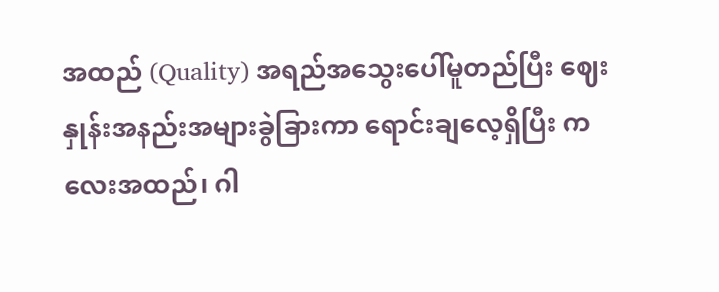အထည် (Quality) အရည်အသွေးပေါ်မူတည်ပြီး ဈေးနှုန်းအနည်းအများခွဲခြားကာ ရောင်းချလေ့ရှိပြီး ကလေးအထည်၊ ဂါ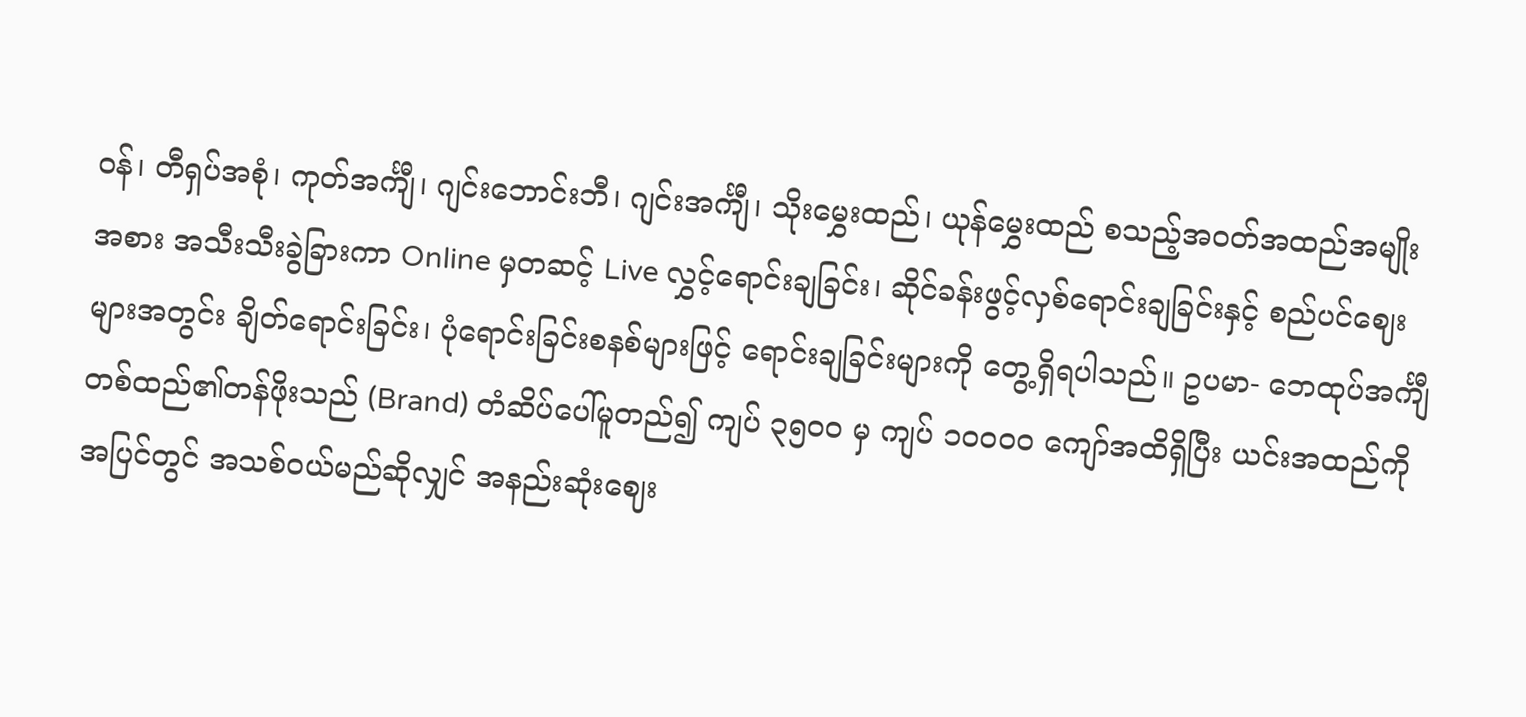ဝန်၊ တီရှပ်အစုံ၊ ကုတ်အင်္ကျီ၊ ဂျင်းဘောင်းဘီ၊ ဂျင်းအင်္ကျီ၊ သိုးမွှေးထည်၊ ယုန်မွှေးထည် စသည့်အဝတ်အထည်အမျိုးအစား အသီးသီးခွဲခြားကာ Online မှတဆင့် Live လွှင့်ရောင်းချခြင်း၊ ဆိုင်ခန်းဖွင့်လှစ်ရောင်းချခြင်းနှင့် စည်ပင်ဈေးများအတွင်း ချိတ်ရောင်းခြင်း၊ ပုံရောင်းခြင်းစနစ်များဖြင့် ရောင်းချခြင်းများကို တွေ့ရှိရပါသည်။ ဥပမာ- ဘေထုပ်အင်္ကျီတစ်ထည်၏တန်ဖိုးသည် (Brand) တံဆိပ်ပေါ်မူတည်၍ ကျပ် ၃၅၀၀ မှ ကျပ် ၁၀၀၀၀ ကျော်အထိရှိပြီး ယင်းအထည်ကို အပြင်တွင် အသစ်ဝယ်မည်ဆိုလျှင် အနည်းဆုံးဈေး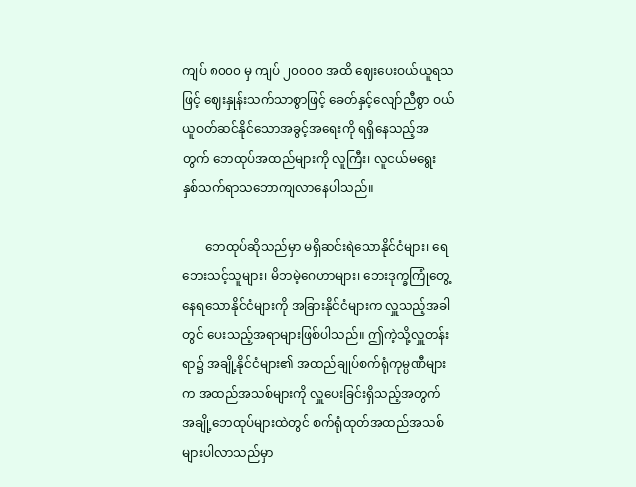ကျပ် ၈၀၀၀ မှ ကျပ် ၂၀၀၀၀ အထိ ဈေးပေးဝယ်ယူရသဖြင့် ဈေးနှုန်းသက်သာစွာဖြင့် ခေတ်နှင့်လျော်ညီစွာ ဝယ်ယူဝတ်ဆင်နိုင်သောအခွင့်အရေးကို ရရှိနေသည့်အတွက် ဘေထုပ်အထည်များကို လူကြီး၊ လူငယ်မရွေး နှစ်သက်ရာသဘောကျလာနေပါသည်။

       ဘေထုပ်ဆိုသည်မှာ မရှိဆင်းရဲသောနိုင်ငံများ၊ ရေဘေးသင့်သူများ၊ မိဘမဲ့ဂေဟာများ၊ ဘေးဒုက္ခကြုံတွေ့နေရသောနိုင်ငံများကို အခြားနိုင်ငံများက လှူသည့်အခါတွင် ပေးသည့်အရာများဖြစ်ပါသည်။ ဤကဲ့သို့လှူတန်းရာ၌ အချို့နိုင်ငံများ၏ အထည်ချုပ်စက်ရုံကုမ္ပဏီများက အထည်အသစ်များကို လှူပေးခြင်းရှိသည့်အတွက် အချို့ဘေထုပ်များထဲတွင် စက်ရုံထုတ်အထည်အသစ်များပါလာသည်မှာ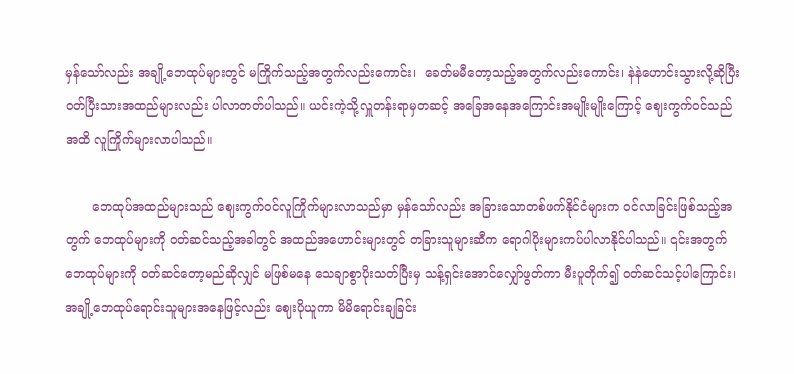မှန်သော်လည်း အချို့ဘေထုပ်များတွင် မကြိုက်သည့်အတွက်လည်းကောင်း၊  ခေတ်မမီတော့သည့်အတွက်လည်းကောင်း၊ နဲနဲဟောင်းသွားလို့ဆိုပြီး ဝတ်ပြီးသားအထည်များလည်း ပါလာတတ်ပါသည်။ ယင်းကဲ့သို့လှူတန်းရာမှတဆင့် အခြေအနေအကြောင်းအမျိုးမျိုးကြောင့် ဈေးကွက်ဝင်သည်အထိ လူကြိုက်များလာပါသည်။

       ဘေထုပ်အထည်များသည် ဈေးကွက်ဝင်လူကြိုက်များလာသည်မှာ မှန်သော်လည်း အခြားသောတစ်ဖက်နိုင်ငံများက ဝင်လာခြင်းဖြစ်သည့်အတွက် ဘေထုပ်များကို ဝတ်ဆင်သည့်အခါတွင် အထည်အဟောင်းများတွင် တခြားသူများဆီက ရောဂါပိုးများကပ်ပါလာနိုင်ပါသည်။ ၎င်းအတွက် ဘေထုပ်များကို ဝတ်ဆင်တော့မည်ဆိုလျှင် မဖြစ်မနေ သေချာစွာပိုးသတ်ပြီးမှ သန့်ရှင်းအောင်လျှော်ဖွတ်ကာ မီးပူတိုက်၍ ဝတ်ဆင်သင့်ပါကြောင်း၊ အချို့ဘေထုပ်ရောင်းသူများအနေဖြင့်လည်း ဈေးပိုယူကာ မိမိရောင်းချခြင်း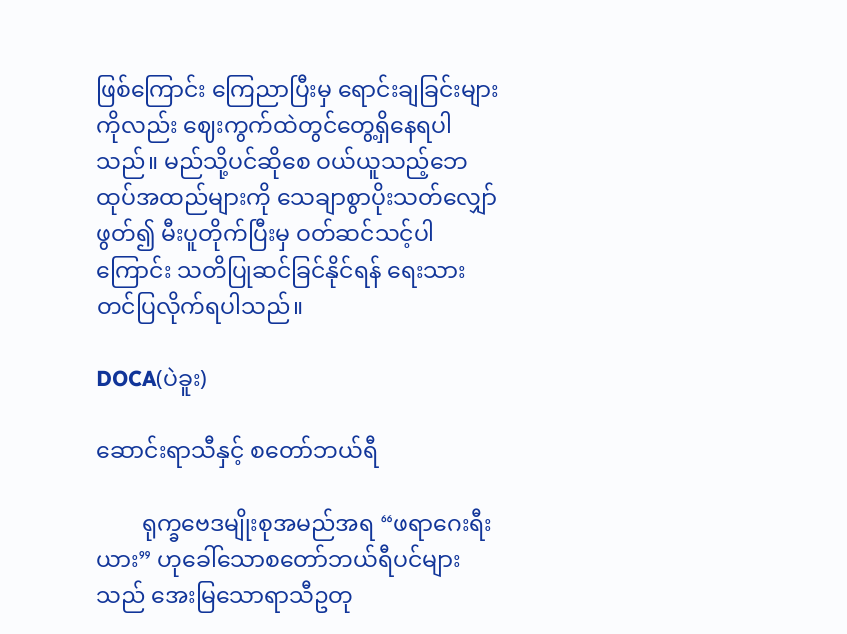ဖြစ်ကြောင်း ကြေညာပြီးမှ ရောင်းချခြင်းများကိုလည်း ဈေးကွက်ထဲတွင်တွေ့ရှိနေရပါသည်။ မည်သို့ပင်ဆိုစေ ဝယ်ယူသည့်ဘေထုပ်အထည်များကို သေချာစွာပိုးသတ်လျှော်ဖွတ်၍ မီးပူတိုက်ပြီးမှ ဝတ်ဆင်သင့်ပါကြောင်း သတိပြုဆင်ခြင်နိုင်ရန် ရေးသားတင်ပြလိုက်ရပါသည်။

DOCA(ပဲခူး)

ဆောင်းရာသီနှင့် စတော်ဘယ်ရီ

        ရုက္ခဗေဒမျိုးစုအမည်အရ “ဖရာဂေးရီးယား” ဟုခေါ်သောစတော်ဘယ်ရီပင်များသည် အေးမြသောရာသီဥတု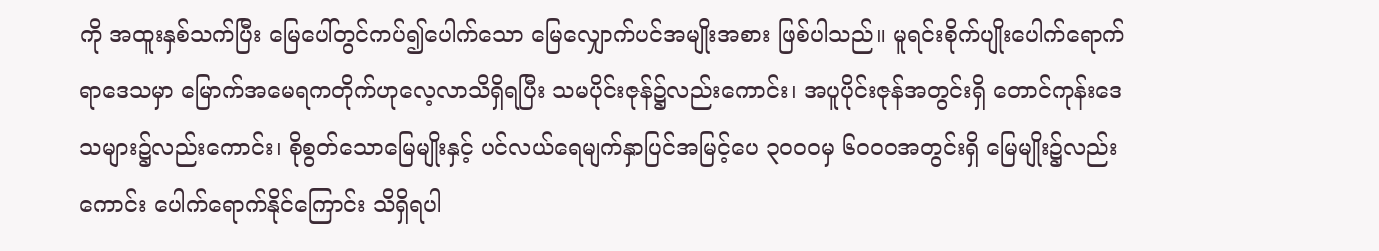ကို အထူးနှစ်သက်ပြီး မြေပေါ်တွင်ကပ်၍ပေါက်သော မြေလျှောက်ပင်အမျိုးအစား ဖြစ်ပါသည်။ မူရင်းစိုက်ပျိုးပေါက်ရောက်ရာဒေသမှာ မြောက်အမေရကတိုက်ဟုလေ့လာသိရှိရပြီး သမပိုင်းဇုန်၌လည်းကောင်း၊ အပူပိုင်းဇုန်အတွင်းရှိ တောင်ကုန်းဒေသများ၌လည်းကောင်း၊ စိုစွတ်သောမြေမျိုးနှင့် ပင်လယ်ရေမျက်နှာပြင်အမြင့်ပေ ၃၀၀၀မှ ၆၀၀၀အတွင်းရှိ မြေမျိုး၌လည်းကောင်း ပေါက်ရောက်နိုင်ကြောင်း သိရှိရပါ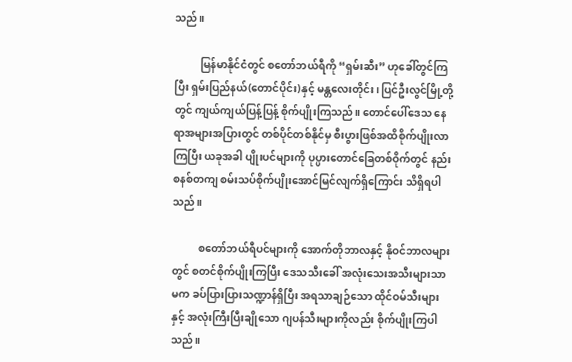သည်။

          မြန်မာနိုင်ငံတွင် စတော်ဘယ်ရီကို “ရှမ်းဆီး” ဟုခေါ်တွင်ကြပြီး ရှမ်းပြည်နယ်(တောင်ပိုင်း)နှင့် မန္တလေးတိုင်း၊ ပြင်ဦးလွင်မြို့တို့တွင် ကျယ်ကျယ်ပြန့်ပြန့် စိုက်ပျိုးကြသည်။ တောင်ပေါ်ဒေသ နေရာအများအပြားတွင် တစ်ပိုင်တစ်နိုင်မှ စီးပွားဖြစ်အထိစိုက်ပျိုးလာကြပြီး ယခုအခါ ပျိုးပင်များကို ပုပ္ပားတောင်ခြေတစ်ဝိုက်တွင် နည်းစနစ်တကျ စမ်းသပ်စိုက်ပျိုးအောင်မြင်လျက်ရှိကြောင်း သိရှိရပါသည်။

          စတော်ဘယ်ရီပင်များကို အောက်တိုဘာလနှင့် နိုဝင်ဘာလများတွင် စတင်စိုက်ပျိုးကြပြီး ဒေသသီးခေါ် အလုံးသေးအသီးများသာမက ခပ်ပြားပြားသဏ္ဍာန်ရှိပြီး အရသာချဉ်သော ထိုင်ဝမ်သီးများနှင့် အလုံးကြီးပြီးချိုသော ဂျပန်သီးများကိုလည်း စိုက်ပျိုးကြပါသည်။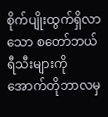စိုက်ပျိုးထွက်ရှိလာသော စတော်ဘယ်ရီသီးများကို အောက်တိုဘာလမှ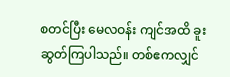စတင်ပြီး မေလဝန်း ကျင်အထိ ခူးဆွတ်ကြပါသည်။ တစ်ဧကလျှင်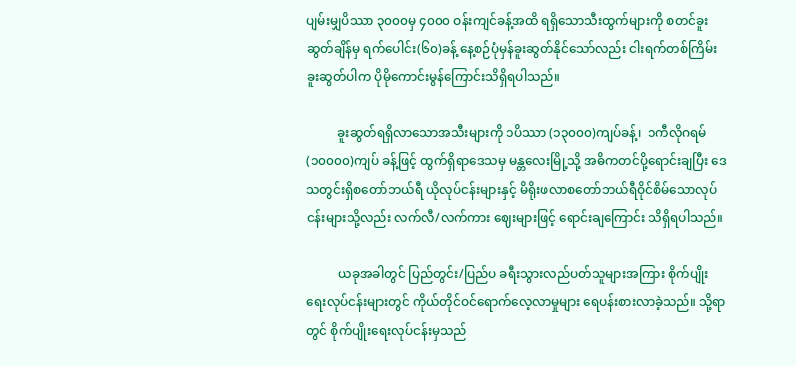ပျမ်းမျှပိဿာ ၃၀၀၀မှ ၄၀၀၀ ဝန်းကျင်ခန့်အထိ ရရှိသောသီးထွက်များကို စတင်ခူးဆွတ်ချိန်မှ ရက်ပေါင်း(၆၀)ခန့် နေ့စဉ်ပုံမှန်ခူးဆွတ်နိုင်သော်လည်း ငါးရက်တစ်ကြိမ်းခူးဆွတ်ပါက ပိုမိုကောင်းမွန်ကြောင်းသိရှိရပါသည်။

          ခူးဆွတ်ရရှိလာသောအသီးများကို ၁ပိဿာ (၁၃၀၀၀)ကျပ်ခန့်၊  ၁ကီလိုဂရမ် (၁၀၀၀၀)ကျပ် ခန့်ဖြင့် ထွက်ရှိရာဒေသမှ မန္တလေးမြို့သို့ အဓိကတင်ပို့ရောင်းချပြီး ဒေသတွင်းရှိစတော်ဘယ်ရီ ယိုလုပ်ငန်းများနှင့် မိရိုးဖလာစတော်ဘယ်ရီဝိုင်စိမ်သောလုပ်ငန်းများသို့လည်း လက်လီ/လက်ကား ဈေးများဖြင့် ရောင်းချကြောင်း သိရှိရပါသည်။

          ယခုအခါတွင် ပြည်တွင်း/ပြည်ပ ခရီးသွားလည်ပတ်သူများအကြား စိုက်ပျိုးရေးလုပ်ငန်းများတွင် ကိုယ်တိုင်ဝင်ရောက်လေ့လာမှုများ ရေပန်းစားလာခဲ့သည်။ သို့ရာတွင် စိုက်ပျိုးရေးလုပ်ငန်းမှသည်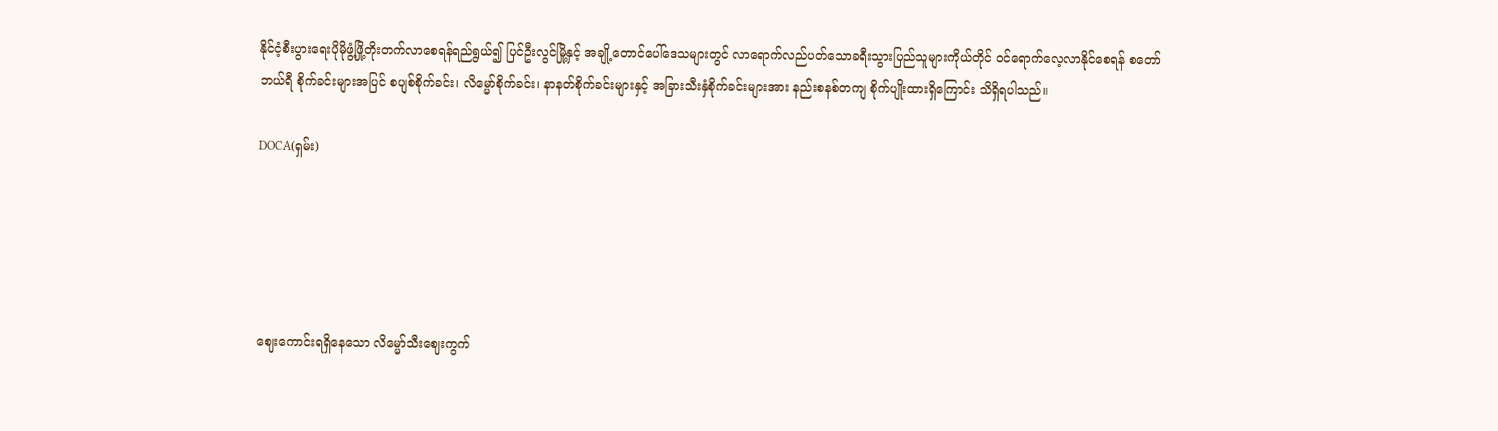နိုင်ငံ့စီးပွားရေးပိုမိုဖွံ့ဖြို့တိုးတက်လာစေရန်ရည်ရွယ်၍ ပြင်ဦးလွင်မြို့နှင့် အချို့တောင်ပေါ်ဒေသများတွင် လာရောက်လည်ပတ်သောခရီးသွားပြည်သူများကိုယ်တိုင် ဝင်ရောက်လေ့လာနိုင်စေရန် စတော်ဘယ်ရီ စိုက်ခင်းများအပြင် စပျစ်စိုက်ခင်း၊ လိမ္မော်စိုက်ခင်း၊ နာနတ်စိုက်ခင်းများနှင့် အခြားသီးနှံစိုက်ခင်းများအား နည်းစနစ်တကျ စိုက်ပျိုးထားရှိကြောင်း သိရှိရပါသည်။

DOCA(ရှမ်း)





ဈေးကောင်းရရှိနေသော လိမ္မော်သီးဈေးကွက်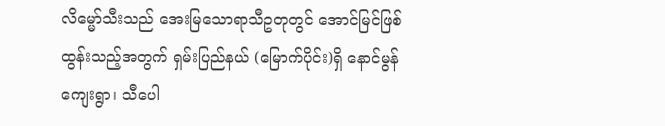လိမ္မော်သီးသည် အေးမြသောရာသီဥတုတွင် အောင်မြင်ဖြစ်ထွန်းသည့်အတွက် ရှမ်းပြည်နယ် (မြောက်ပိုင်း)ရှိ နောင်မွန်ကျေးရွာ၊ သီပေါ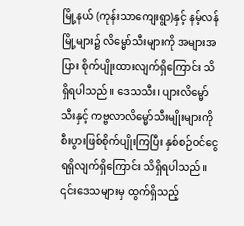မြို့နယ် (ကုန်းသာကျေးရွာ)နှင့် နမ့်လန်မြို့များ၌ လိမ္မော်သီးများကို အများအပြား စိုက်ပျိုးထားလျက်ရှိကြောင်း သိရှိရပါသည်။ ဒေသသီး၊ ပျားလိမ္မော်သီးနှင့် ကဗ္ဗလာလိမ္မော်သီးမျိုးများကို စီးပွားဖြစ်စိုက်ပျိုးကြပြီး နှစ်စဉ်ဝင်ငွေရရှိလျက်ရှိကြောင်း သိရှိရပါသည်။ ၎င်းဒေသများမှ ထွက်ရှိသည့်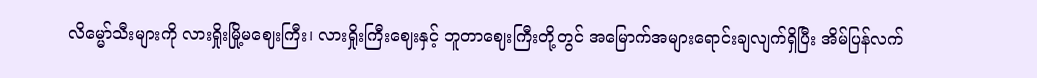လိမ္မော်သီးများကို လားရှိုးမြို့မဈေးကြီး၊ လားရှိုးကြီးဈေးနှင့် ဘူတာဈေးကြီးတို့တွင် အမြောက်အများရောင်းချလျက်ရှိပြီး အိမ်ပြန်လက်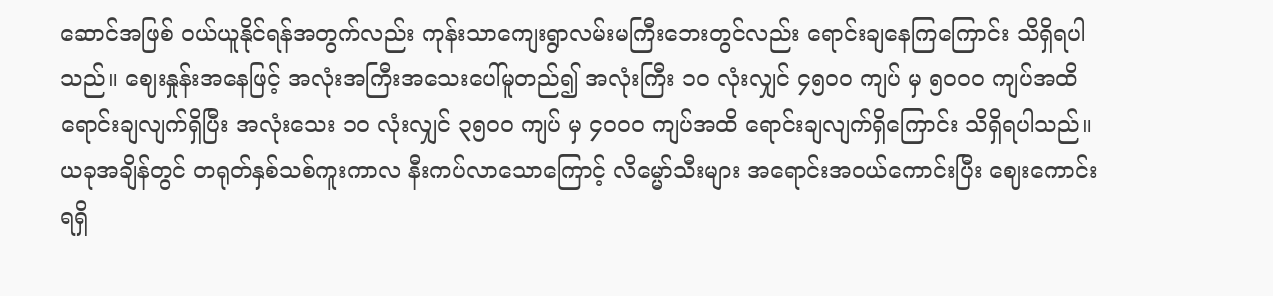ဆောင်အဖြစ် ဝယ်ယူနိုင်ရန်အတွက်လည်း ကုန်းသာကျေးရွာလမ်းမကြီးဘေးတွင်လည်း ရောင်းချနေကြကြောင်း သိရှိရပါသည်။ ဈေးနှုန်းအနေဖြင့် အလုံးအကြီးအသေးပေါ်မူတည်၍ အလုံးကြီး ၁၀ လုံးလျှင် ၄၅၀၀ ကျပ် မှ ၅၀၀၀ ကျပ်အထိ ရောင်းချလျက်ရှိပြီး အလုံးသေး ၁၀ လုံးလျှင် ၃၅၀၀ ကျပ် မှ ၄၀၀၀ ကျပ်အထိ ရောင်းချလျက်ရှိကြောင်း သိရှိရပါသည်။ ယခုအချိန်တွင် တရုတ်နှစ်သစ်ကူးကာလ နီးကပ်လာသောကြောင့် လိမ္မော်သီးများ အရောင်းအဝယ်ကောင်းပြီး ဈေးကောင်းရရှိ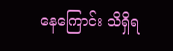နေကြောင်း သိရှိရ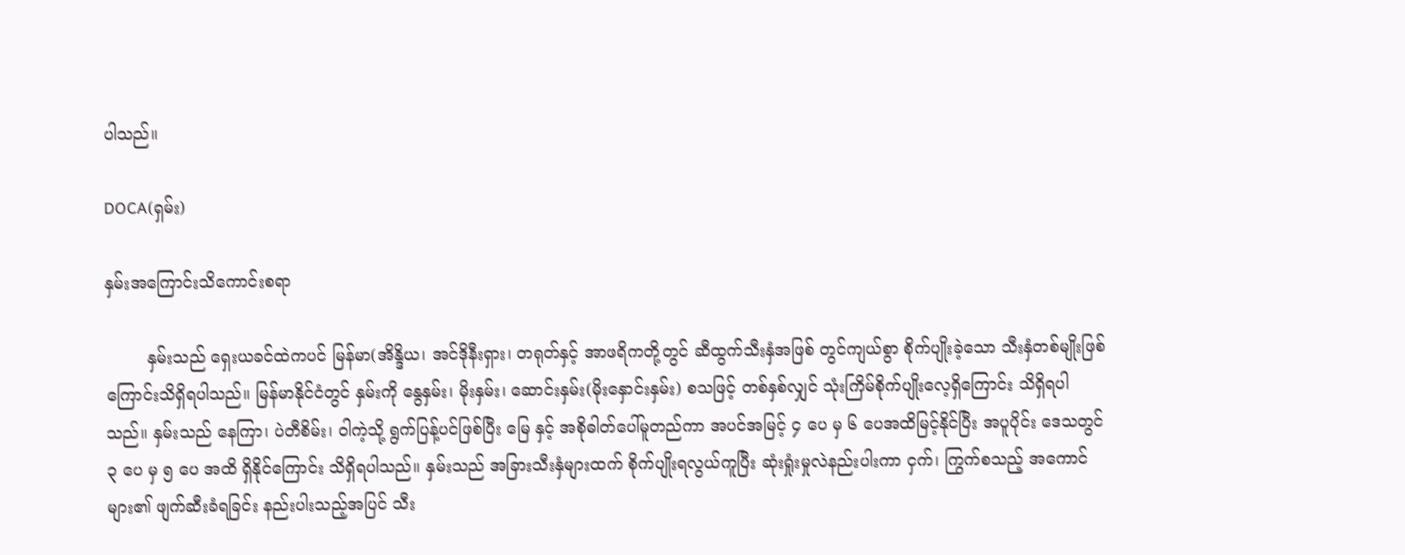ပါသည်။

DOCA(ရှမ်း)

နှမ်းအကြောင်းသိကောင်းစရာ

        နှမ်းသည် ရှေးယခင်ထဲကပင် မြန်မာ(အိန္ဒိယ၊ အင်ဒိုနီးရှား၊ တရုတ်နှင့် အာဖရိကတို့တွင် ဆီထွက်သီးနှံအဖြစ် တွင်ကျယ်စွာ စိုက်ပျိုးခဲ့သော သီးနှံတစ်မျိုးဖြစ်ကြောင်းသိရှိရပါသည်။ မြန်မာနိုင်ငံတွင် နှမ်းကို နွေနှမ်း၊ မိုးနှမ်း၊ ဆောင်းနှမ်း(မိုးနှောင်းနှမ်း) စသဖြင့် တစ်နှစ်လျှင် သုံးကြိမ်စိုက်ပျိုးလေ့ရှိကြောင်း သိရှိရပါသည်။ နှမ်းသည် နေကြာ၊ ပဲတီစိမ်း၊ ဝါကဲ့သို့ ရွက်ပြန့်ပင်ဖြစ်ပြီး မြေ နှင့် အစိုဓါတ်ပေါ်မူတည်ကာ အပင်အမြင့် ၄ ပေ မှ ၆ ပေအထိမြင့်နိုင်ပြီး အပူပိုင်း ဒေသတွင် ၃ ပေ မှ ၅ ပေ အထိ ရှိနိုင်ကြောင်း သိရှိရပါသည်။ နှမ်းသည် အခြားသီးနှံများထက် စိုက်ပျိုးရလွယ်ကူပြီး ဆုံးရှုံးမှုလဲနည်းပါးကာ ငှက်၊ ကြွက်စသည့် အကောင်များ၏ ဖျက်ဆီးခံရခြင်း နည်းပါးသည့်အပြင် သီး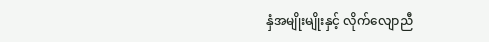နှံအမျိုးမျိုးနှင့် လိုက်လျောညီ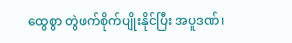ထွေစွာ တွဲဖက်စိုက်ပျိုးနိုင်ပြီး အပူဒဏ်၊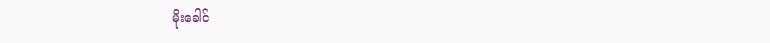မိုးခေါင်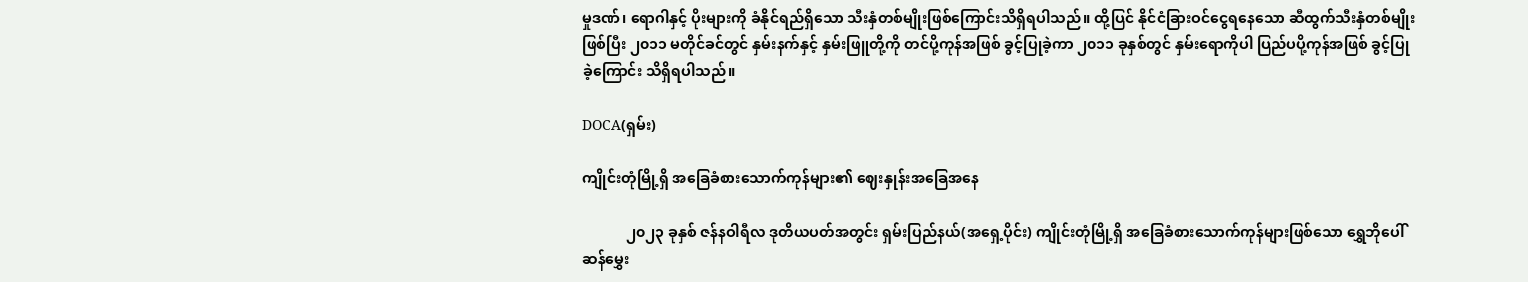မှုဒဏ်၊ ရောဂါနှင့် ပိုးများကို ခံနိုင်ရည်ရှိသော သီးနှံတစ်မျိုးဖြစ်ကြောင်းသိရှိရပါသည်။ ထို့ပြင် နိုင်ငံခြားဝင်ငွေရနေသော ဆီထွက်သီးနှံတစ်မျိုး ဖြစ်ပြီး ၂၀၁၁ မတိုင်ခင်တွင် နှမ်းနက်နှင့် နှမ်းဖြူတို့ကို တင်ပို့ကုန်အဖြစ် ခွင့်ပြုခဲ့ကာ ၂၀၁၁ ခုနှစ်တွင် နှမ်းရောကိုပါ ပြည်ပပို့ကုန်အဖြစ် ခွင့်ပြုခဲ့ကြောင်း သိရှိရပါသည်။

DOCA(ရှမ်း)

ကျိုင်းတုံမြို့ရှိ အခြေခံစားသောက်ကုန်များ၏ ဈေးနှုန်းအခြေအနေ

            ၂၀၂၃ ခုနှစ် ဇန်နဝါရီလ ဒုတိယပတ်အတွင်း ရှမ်းပြည်နယ်(အရှေ့ပိုင်း) ကျိုင်းတုံမြို့ရှိ အခြေခံစားသောက်ကုန်များဖြစ်သော ရွှေဘိုပေါ်ဆန်မွှေး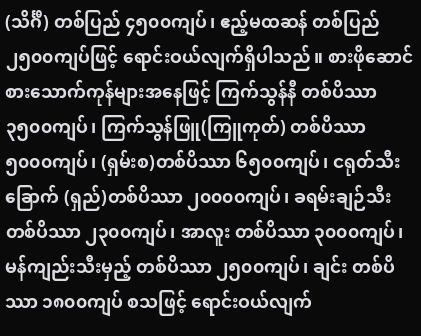(သိင်္ဂီ) တစ်ပြည် ၄၅၀၀ကျပ်၊ ဧည့်မထဆန် တစ်ပြည် ၂၅၀၀ကျပ်ဖြင့် ရောင်းဝယ်လျက်ရှိပါသည်။ စားဖိုဆောင်စားသောက်ကုန်များအနေဖြင့် ကြက်သွန်နီ တစ်ပိဿာ ၃၅၀၀ကျပ်၊ ကြက်သွန်ဖြူ(ကြူကုတ်) တစ်ပိဿာ ၅၀၀၀ကျပ်၊ (ရှမ်းစ)တစ်ပိဿာ ၆၅၀၀ကျပ်၊ ငရုတ်သီးခြောက် (ရှည်)တစ်ပိဿာ ၂၀၀၀၀ကျပ်၊ ခရမ်းချဉ်သီး တစ်ပိဿာ ၂၃၀၀ကျပ်၊ အာလူး တစ်ပိဿာ ၃၀၀၀ကျပ်၊ မန်ကျည်းသီးမှည့် တစ်ပိဿာ ၂၅၀၀ကျပ်၊ ချင်း တစ်ပိဿာ ၁၈၀၀ကျပ် စသဖြင့် ရောင်းဝယ်လျက်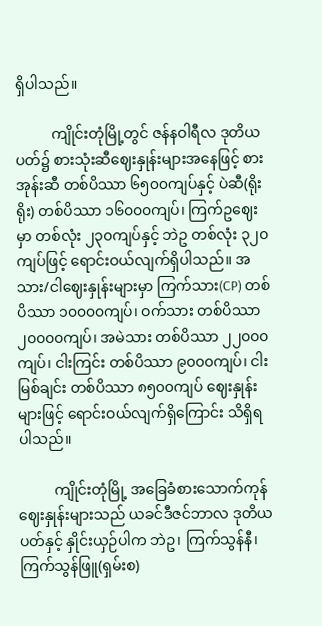ရှိပါသည်။

          ကျိုင်းတုံမြို့တွင် ဇန်နဝါရီလ ဒုတိယပတ်၌ စားသုံးဆီဈေးနှုန်းများအနေဖြင့် စားအုန်းဆီ တစ်ပိဿာ ၆၅၀၀ကျပ်နှင့် ပဲဆီ(ရိုးရိုး) တစ်ပိဿာ ၁၆၀၀၀ကျပ်၊ ကြက်ဥဈေးမှာ တစ်လုံး ၂၃၀ကျပ်နှင့် ဘဲဥ တစ်လုံး ၃၂၀ကျပ်ဖြင့် ရောင်းဝယ်လျက်ရှိပါသည်။ အသား/ငါဈေးနှုန်းများမှာ ကြက်သား(CP) တစ်ပိဿာ ၁၀၀၀၀ကျပ်၊ ဝက်သား တစ်ပိဿာ ၂၀၀၀၀ကျပ်၊ အမဲသား တစ်ပိဿာ ၂၂၀၀၀ကျပ်၊ ငါးကြင်း တစ်ပိဿာ ၉၀၀၀ကျပ်၊ ငါးမြစ်ချင်း တစ်ပိဿာ ၈၅၀၀ကျပ် ဈေးနှုန်းများဖြင့် ရောင်းဝယ်လျက်ရှိကြောင်း သိရှိရပါသည်။

          ကျိုင်းတုံမြို့ အခြေခံစားသောက်ကုန်ဈေးနှုန်းများသည် ယခင်ဒီဇင်ဘာလ ဒုတိယပတ်နှင့် နှိုင်းယှဉ်ပါက ဘဲဥ၊ ကြက်သွန်နီ၊ ကြက်သွန်ဖြူ(ရှမ်းစ)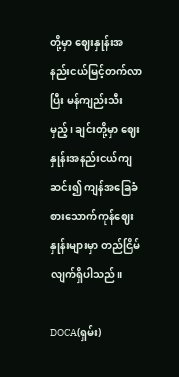တို့မှာ ဈေးနှုန်းအနည်းငယ်မြင့်တက်လာပြီး မန်ကျည်းသီးမှည့်၊ ချင်းတို့မှာ ဈေးနှုန်းအနည်းငယ်ကျဆင်း၍ ကျန်အခြေခံစားသောက်ကုန်ဈေးနှုန်းများမှာ တည်ငြိမ်လျက်ရှိပါသည်။

DOCA(ရှမ်း)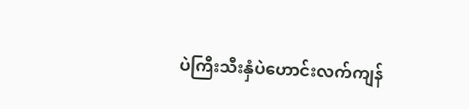ပဲကြီးသီးနှံပဲဟောင်းလက်ကျန်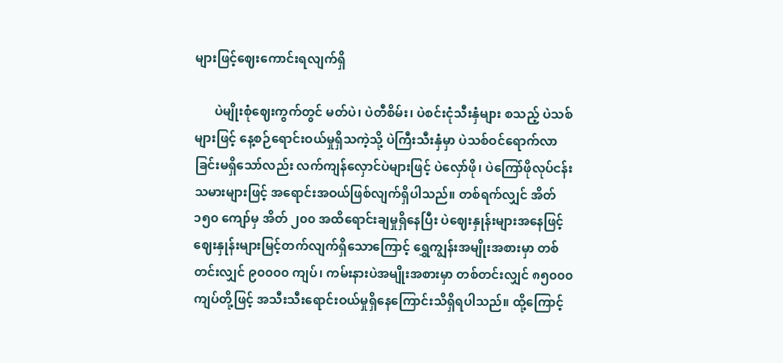များဖြင့်ဈေးကောင်းရလျက်ရှိ

      ပဲမျိုးစုံဈေးကွက်တွင် မတ်ပဲ၊ ပဲတီစိမ်း၊ ပဲစင်းငုံသီးနှံများ စသည့် ပဲသစ်များဖြင့် နေ့စဉ်ရောင်းဝယ်မှုရှိသကဲ့သို့ ပဲကြီးသီးနှံမှာ ပဲသစ်ဝင်ရောက်လာခြင်းမရှိသော်လည်း လက်ကျန်လှောင်ပဲများဖြင့် ပဲလှော်ဖို၊ ပဲကြော်ဖိုလုပ်ငန်းသမားများဖြင့် အရောင်းအဝယ်ဖြစ်လျက်ရှိပါသည်။ တစ်ရက်လျှင် အိတ် ၁၅၀ ကျော်မှ အိတ် ၂၀၀ အထိရောင်းချမှုရှိနေပြီး ပဲဈေးနှုန်းများအနေဖြင့် ဈေးနှုန်းများမြင့်တက်လျက်ရှိသောကြောင့် ရွှေကျွန်းအမျိုးအစားမှာ တစ်တင်းလျှင် ၉၀၀၀၀ ကျပ်၊ ကမ်းနားပဲအမျိုးအစားမှာ တစ်တင်းလျှင် ၈၅၀၀၀ ကျပ်တို့ဖြင့် အသီးသီးရောင်းဝယ်မှုရှိနေကြောင်းသိရှိရပါသည်။ ထို့ကြောင့်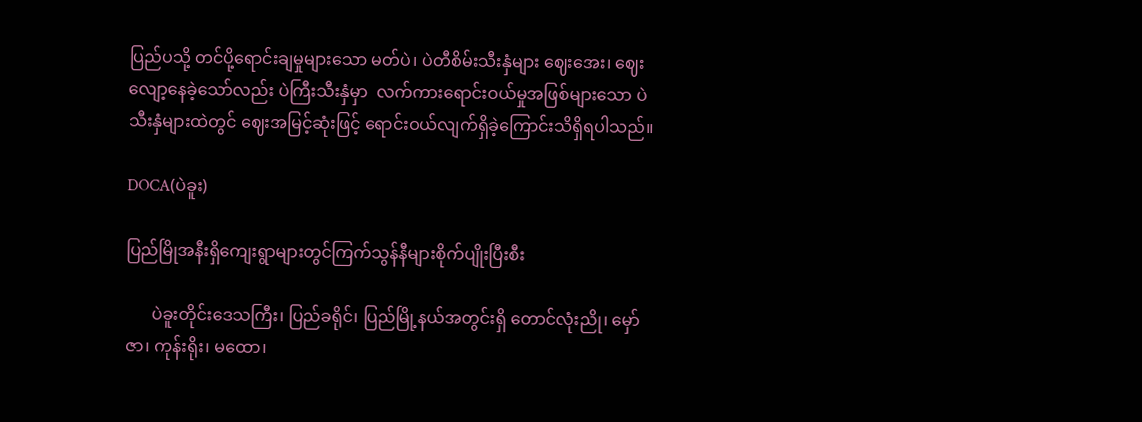ပြည်ပသို့ တင်ပို့ရောင်းချမှုများသော မတ်ပဲ၊ ပဲတီစိမ်းသီးနှံများ ဈေးအေး၊ ဈေးလျော့နေခဲ့သော်လည်း ပဲကြီးသီးနှံမှာ  လက်ကားရောင်းဝယ်မှုအဖြစ်များသော ပဲသီးနှံများထဲတွင် ဈေးအမြင့်ဆုံးဖြင့် ရောင်းဝယ်လျက်ရှိခဲ့ကြောင်းသိရှိရပါသည်။

DOCA(ပဲခူး)

ပြည်မြိုအနီးရှိကျေးရွာများတွင်ကြက်သွန်နီများစိုက်ပျိုးပြီးစီး

      ပဲခူးတိုင်းဒေသကြီး၊ ပြည်ခရိုင်၊ ပြည်မြို့နယ်အတွင်းရှိ တောင်လုံးညို၊ မှော်ဇာ၊ ကုန်းရိုး၊ မထော၊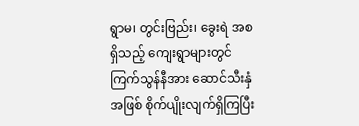ရွာမ၊ တွင်းဗြည်း၊ ခွေးရဲ အစရှိသည့် ကျေးရွာများတွင် ကြက်သွန်နီအား ဆောင်သီးနှံအဖြစ် စိုက်ပျိုးလျက်ရှိကြပြီး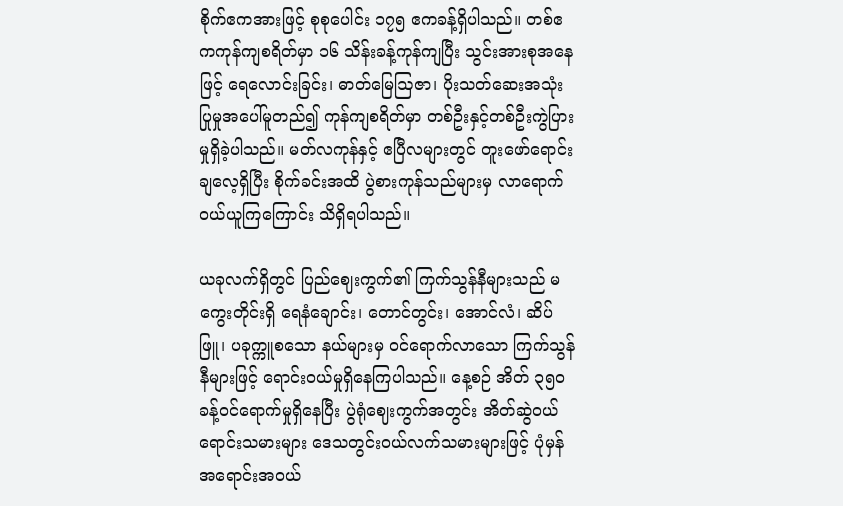စိုက်ဧကအားဖြင့် စုစုပေါင်း ၁၇၅ ဧကခန့်ရှိပါသည်။ တစ်ဧကကုန်ကျစရိတ်မှာ ၁၆ သိန်းခန့်ကုန်ကျပြီး သွင်းအားစုအနေဖြင့် ရေလောင်းခြင်း၊ ဓာတ်မြေဩဇာ၊ ပိုးသတ်ဆေးအသုံးပြုမှုအပေါ်မူတည်၍ ကုန်ကျစရိတ်မှာ တစ်ဦးနှင့်တစ်ဦးကွဲပြားမှုရှိခဲ့ပါသည်။ မတ်လကုန်နှင့် ဧပြီလများတွင် တူးဖော်ရောင်းချလေ့ရှိပြီး စိုက်ခင်းအထိ ပွဲစားကုန်သည်များမှ လာရောက်ဝယ်ယူကြကြောင်း သိရှိရပါသည်။

ယခုလက်ရှိတွင် ပြည်ဈေးကွက်၏ ကြက်သွန်နီများသည် မကွေးတိုင်းရှိ ရေနံချောင်း၊ တောင်တွင်း၊ အောင်လံ၊ ဆိပ်ဖြူ၊ ပခုက္ကူစသော နယ်များမှ ဝင်ရောက်လာသော ကြက်သွန်နီများဖြင့် ရောင်းဝယ်မှုရှိနေကြပါသည်။ နေ့စဉ် အိတ် ၃၅၀ ခန့်ဝင်ရောက်မှုရှိနေပြီး ပွဲရုံဈေးကွက်အတွင်း အိတ်ဆွဲဝယ်ရောင်းသမားများ ဒေသတွင်းဝယ်လက်သမားများဖြင့် ပုံမှန်အရောင်းအဝယ်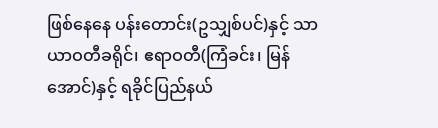ဖြစ်နေနေ ပန်းတောင်း(ဥသျှစ်ပင်)နှင့် သာယာဝတီခရိုင်၊ ဧရာဝတီ(ကြံခင်း၊ မြန်အောင်)နှင့် ရခိုင်ပြည်နယ်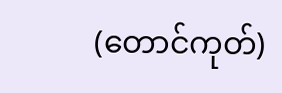(တောင်ကုတ်)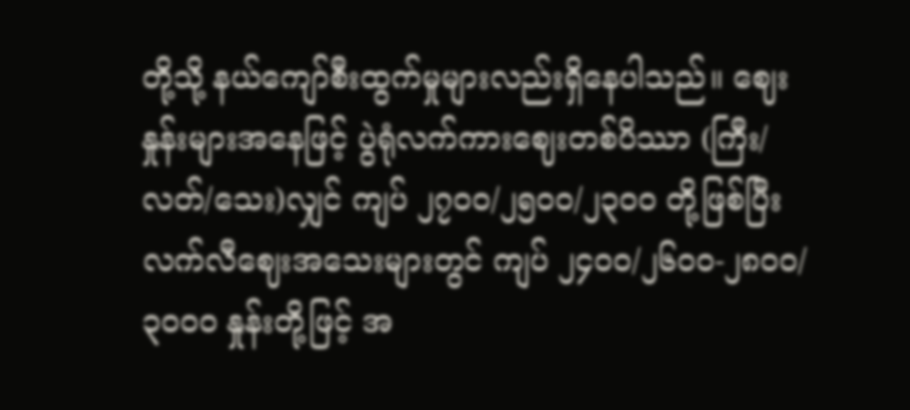တို့သို့ နယ်ကျော်စီးထွက်မှုများလည်းရှိနေပါသည်။ ဈေးနှုန်းများအနေဖြင့် ပွဲရုံလက်ကားဈေးတစ်ပိဿာ (ကြီး/လတ်/သေး)လျှင် ကျပ် ၂၇၀၀/၂၅၀၀/၂၃၀၀ တို့ဖြစ်ပြီး လက်လီဈေးအသေးများတွင် ကျပ် ၂၄၀၀/၂၆၀၀-၂၈၀၀/၃၀၀၀ နှုန်းတို့ဖြင့် အ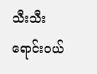သီးသီးရောင်းဝယ်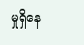မှုရှိနေ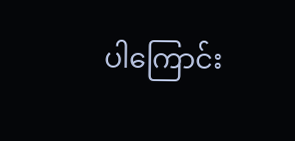ပါကြောင်း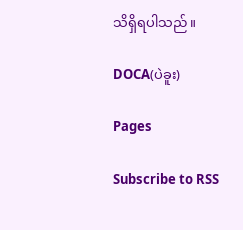သိရှိရပါသည်။

DOCA(ပဲခူး)

Pages

Subscribe to RSS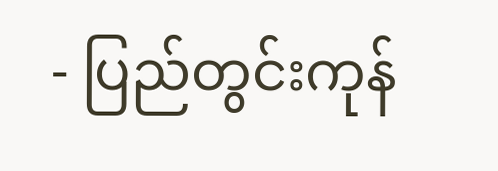- ပြည်တွင်းကုန်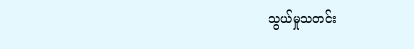သွယ်မှုသတင်း